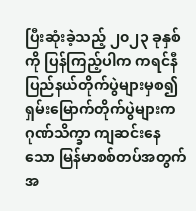ပြီးဆုံးခဲ့သည့် ၂၀၂၃ ခုနှစ်ကို ပြန်ကြည့်ပါက ကရင်နီပြည်နယ်တိုက်ပွဲများမှစ၍ ရှမ်းမြောက်တိုက်ပွဲများက ဂုဏ်သိက္ခာ ကျဆင်းနေသော မြန်မာစစ်တပ်အတွက် အ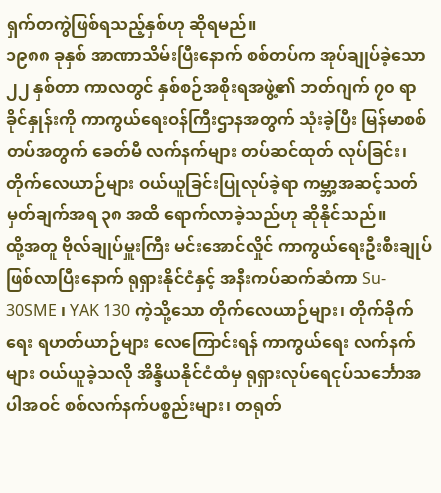ရှက်တကွဲဖြစ်ရသည့်နှစ်ဟု ဆိုရမည်။
၁၉၈၈ ခုနှစ် အာဏာသိမ်းပြီးနောက် စစ်တပ်က အုပ်ချုပ်ခဲ့သော ၂၂ နှစ်တာ ကာလတွင် နှစ်စဉ်အစိုးရအဖွဲ့၏ ဘတ်ဂျက် ၇၀ ရာခိုင်နှုန်းကို ကာကွယ်ရေးဝန်ကြီးဌာနအတွက် သုံးခဲ့ပြီး မြန်မာစစ်တပ်အတွက် ခေတ်မီ လက်နက်များ တပ်ဆင်ထုတ် လုပ်ခြင်း၊ တိုက်လေယာဉ်များ ဝယ်ယူခြင်းပြုလုပ်ခဲ့ရာ ကမ္ဘာ့အဆင့်သတ်မှတ်ချက်အရ ၃၈ အထိ ရောက်လာခဲ့သည်ဟု ဆိုနိုင်သည်။
ထို့အတူ ဗိုလ်ချုပ်မှူးကြီး မင်းအောင်လှိုင် ကာကွယ်ရေးဦးစီးချုပ် ဖြစ်လာပြီးနောက် ရုရှားနိုင်ငံနှင့် အနီးကပ်ဆက်ဆံကာ Su- 30SME ၊ YAK 130 ကဲ့သို့သော တိုက်လေယာဉ်များ၊ တိုက်ခိုက်ရေး ရဟတ်ယာဉ်များ လေကြောင်းရန် ကာကွယ်ရေး လက်နက်များ ဝယ်ယူခဲ့သလို အိန္ဒိယနိုင်ငံထံမှ ရုရှားလုပ်ရေငုပ်သင်္ဘောအပါအဝင် စစ်လက်နက်ပစ္စည်းများ၊ တရုတ်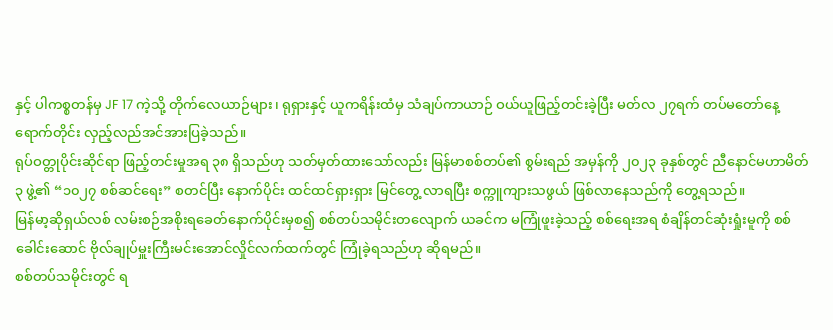နှင့် ပါကစ္စတန်မှ JF 17 ကဲ့သို့ တိုက်လေယာဉ်များ၊ ရုရှားနှင့် ယူကရိန်းထံမှ သံချပ်ကာယာဉ် ဝယ်ယူဖြည့်တင်းခဲ့ပြီး မတ်လ ၂၇ရက် တပ်မတော်နေ့ ရောက်တိုင်း လှည့်လည်အင်အားပြခဲ့သည်။
ရုပ်ဝတ္တုပိုင်းဆိုင်ရာ ဖြည့်တင်းမှုအရ ၃၈ ရှိသည်ဟု သတ်မှတ်ထားသော်လည်း မြန်မာစစ်တပ်၏ စွမ်းရည် အမှန်ကို ၂၀၂၃ ခုနှစ်တွင် ညီနောင်မဟာမိတ် ၃ ဖွဲ့၏ “၁၀၂၇ စစ်ဆင်ရေး” စတင်ပြီး နောက်ပိုင်း ထင်ထင်ရှားရှား မြင်တွေ့ လာရပြီး စက္ကူကျားသဖွယ် ဖြစ်လာနေသည်ကို တွေ့ရသည်။
မြန်မာ့ဆိုရှယ်လစ် လမ်းစဉ်အစိုးရခေတ်နောက်ပိုင်းမှစ၍ စစ်တပ်သမိုင်းတလျောက် ယခင်က မကြုံဖူးခဲ့သည့် စစ်ရေးအရ စံချိန်တင်ဆုံးရှုံးမူကို စစ်ခေါင်းဆောင် ဗိုလ်ချုပ်မှူးကြီးမင်းအောင်လှိုင်လက်ထက်တွင် ကြုံခဲ့ရသည်ဟု ဆိုရမည်။
စစ်တပ်သမိုင်းတွင် ရ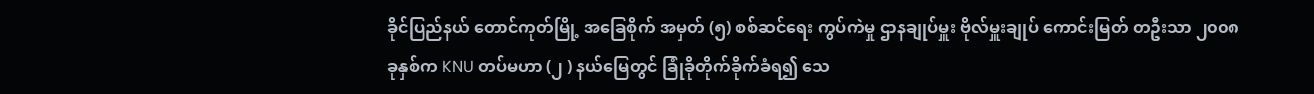ခိုင်ပြည်နယ် တောင်ကုတ်မြို့ အခြေစိုက် အမှတ် (၅) စစ်ဆင်ရေး ကွပ်ကဲမှု ဌာနချုပ်မှူး ဗိုလ်မှူးချုပ် ကောင်းမြတ် တဦးသာ ၂၀၀၈ ခုနှစ်က KNU တပ်မဟာ (၂ ) နယ်မြေတွင် ခြုံခိုတိုက်ခိုက်ခံရ၍ သေ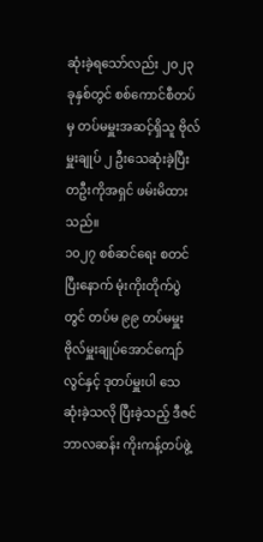ဆုံးခဲ့ရသော်လည်း ၂၀၂၃ ခုနှစ်တွင် စစ်ကောင်စီတပ်မှ တပ်မမှူးအဆင့်ရှိသူ ဗိုလ်မှူးချုပ် ၂ ဦးသေဆုံးခဲ့ပြီး တဦးကိုအရှင် ဖမ်းမိထားသည်။
၁၀၂၇ စစ်ဆင်ရေး စတင်ပြီးနောက် မုံးကိုးတိုက်ပွဲတွင် တပ်မ ၉၉ တပ်မမှူး ဗိုလ်မှူးချုပ်အောင်ကျော်လွင်နှင့် ဒုတပ်မှူးပါ သေ ဆုံးခဲ့သလို ပြီးခဲ့သည့် ဒီဇင်ဘာလဆန်း ကိုးကန့်တပ်ဖွဲ့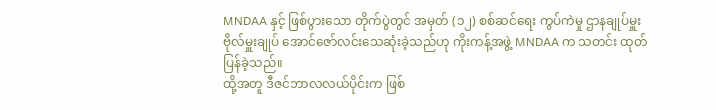MNDAA နှင့် ဖြစ်ပွားသော တိုက်ပွဲတွင် အမှတ် (၁၂) စစ်ဆင်ရေး ကွပ်ကဲမှု ဌာနချုပ်မှူး ဗိုလ်မှူးချုပ် အောင်ဇော်လင်းသေဆုံးခဲ့သည်ဟု ကိုးကန့်အဖွဲ့ MNDAA က သတင်း ထုတ်ပြန်ခဲ့သည်။
ထို့အတူ ဒီဇင်ဘာလလယ်ပိုင်းက ဖြစ်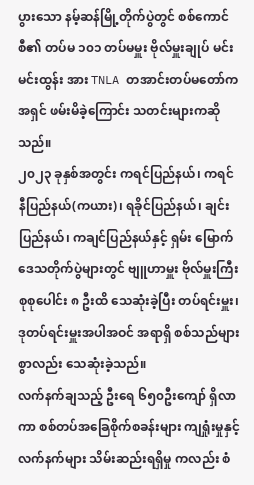ပွားသော နမ့်ဆန်မြို့တိုက်ပွဲတွင် စစ်ကောင်စီ၏ တပ်မ ၁၀၁ တပ်မမှူး ဗိုလ်မှူးချုပ် မင်းမင်းထွန်း အား TNLA တအာင်းတပ်မတော်က အရှင် ဖမ်းမိခဲ့ကြောင်း သတင်းများကဆိုသည်။
၂၀၂၃ ခုနှစ်အတွင်း ကရင်ပြည်နယ်၊ ကရင်နီပြည်နယ်(ကယား)၊ ရခိုင်ပြည်နယ်၊ ချင်းပြည်နယ်၊ ကချင်ပြည်နယ်နှင့် ရှမ်း မြောက်ဒေသတိုက်ပွဲများတွင် ဗျူဟာမှူး ဗိုလ်မှူးကြီး စုစုပေါင်း ၈ ဦးထိ သေဆုံးခဲ့ပြီး တပ်ရင်းမှူး၊ ဒုတပ်ရင်းမှူးအပါအဝင် အရာရှိ စစ်သည်များစွာလည်း သေဆုံးခဲ့သည်။
လက်နက်ချသည့် ဦးရေ ၆၅၀ဦးကျော် ရှိလာကာ စစ်တပ်အခြေစိုက်စခန်းများ ကျရှုံးမှုနှင့် လက်နက်များ သိမ်းဆည်းရရှိမှု ကလည်း စံ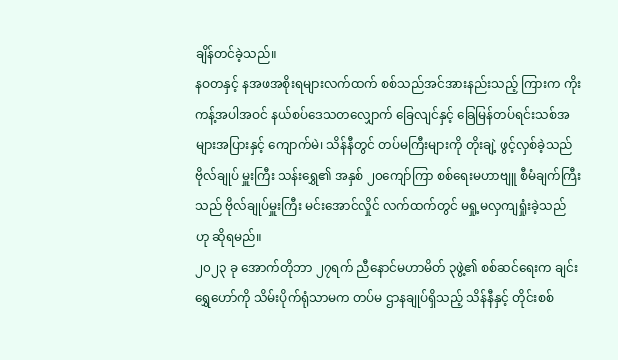ချိန်တင်ခဲ့သည်။
နဝတနှင့် နအဖအစိုးရများလက်ထက် စစ်သည်အင်အားနည်းသည့် ကြားက ကိုးကန့်အပါအဝင် နယ်စပ်ဒေသတလျှောက် ခြေလျင်နှင့် ခြေမြန်တပ်ရင်းသစ်အများအပြားနှင့် ကျောက်မဲ၊ သိန်နီတွင် တပ်မကြီးများကို တိုးချဲ့ ဖွင့်လှစ်ခဲ့သည် ဗိုလ်ချုပ် မှူးကြီး သန်းရွှေ၏ အနှစ် ၂၀ကျော်ကြာ စစ်ရေးမဟာဗျူ စီမံချက်ကြီးသည် ဗိုလ်ချုပ်မှူးကြီး မင်းအောင်လှိုင် လက်ထက်တွင် မရှု့မလှကျရှုံးခဲ့သည် ဟု ဆိုရမည်။
၂၀၂၃ ခု အောက်တိုဘာ ၂၇ရက် ညီနောင်မဟာမိတ် ၃ဖွဲ့၏ စစ်ဆင်ရေးက ချင်းရွှေဟော်ကို သိမ်းပိုက်ရုံသာမက တပ်မ ဌာနချုပ်ရှိသည့် သိန်နီနှင့် တိုင်းစစ်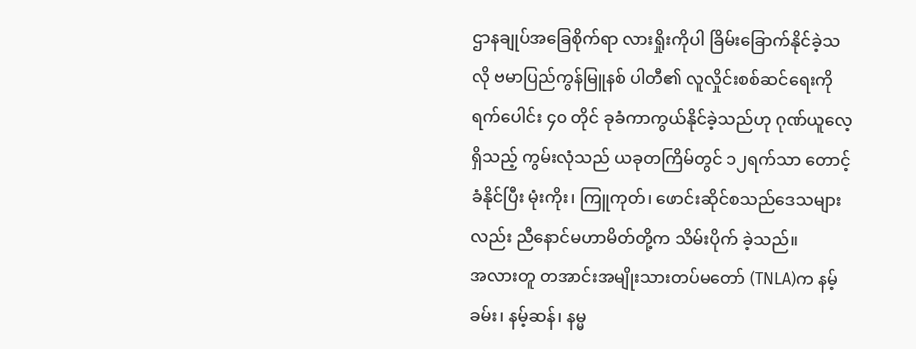ဌာနချုပ်အခြေစိုက်ရာ လားရှိုးကိုပါ ခြိမ်းခြောက်နိုင်ခဲ့သလို ဗမာပြည်ကွန်မြူနစ် ပါတီ၏ လူလှိုင်းစစ်ဆင်ရေးကို ရက်ပေါင်း ၄၀ တိုင် ခုခံကာကွယ်နိုင်ခဲ့သည်ဟု ဂုဏ်ယူလေ့ရှိသည့် ကွမ်းလုံသည် ယခုတကြိမ်တွင် ၁၂ရက်သာ တောင့်ခံနိုင်ပြီး မုံးကိုး၊ ကြူကုတ်၊ ဖောင်းဆိုင်စသည်ဒေသများလည်း ညီနောင်မဟာမိတ်တို့က သိမ်းပိုက် ခဲ့သည်။
အလားတူ တအာင်းအမျိုးသားတပ်မတော် (TNLA)က နမ့်ခမ်း၊ နမ့်ဆန်၊ နမ္မ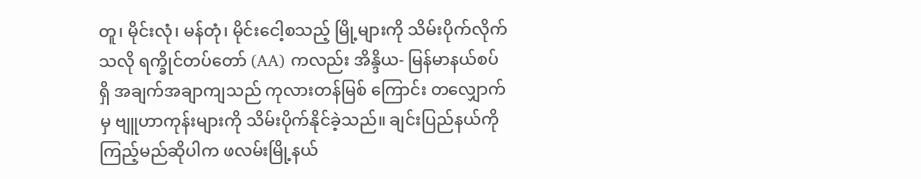တူ၊ မိုင်းလုံ၊ မန်တုံ၊ မိုင်းငေါ့စသည့် မြို့များကို သိမ်းပိုက်လိုက်သလို ရက္ခိုင်တပ်တော် (AA) ကလည်း အိန္ဒိယ- မြန်မာနယ်စပ်ရှိ အချက်အချာကျသည် ကုလားတန်မြစ် ကြောင်း တလျှောက်မှ ဗျူဟာကုန်းများကို သိမ်းပိုက်နိုင်ခဲ့သည်။ ချင်းပြည်နယ်ကို ကြည့်မည်ဆိုပါက ဖလမ်းမြို့နယ်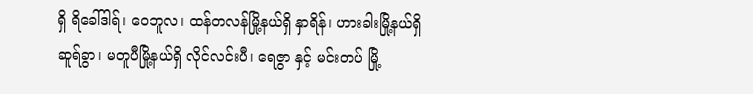ရှိ ရိခေါ်ဒါရ်၊ ဝေဘူလ၊ ထန်တလန်မြို့နယ်ရှိ နှာရိန်၊ ဟားခါးမြို့နယ်ရှိ ဆူရ်ခွာ၊ မတူပီမြို့နယ်ရှိ လိုင်လင်းပီ၊ ရေဇွာ နှင့် မင်းတပ် မြို့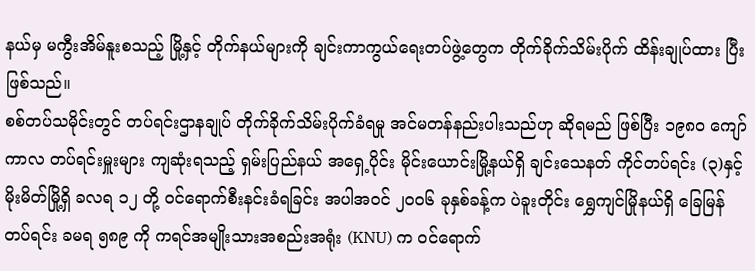နယ်မှ မကွီးအိမ်နူးစသည့် မြို့နှင့် တိုက်နယ်များကို ချင်းကာကွယ်ရေးတပ်ဖွဲ့တွေက တိုက်ခိုက်သိမ်းပိုက် ထိန်းချုပ်ထား ပြီးဖြစ်သည်။
စစ်တပ်သမိုင်းတွင် တပ်ရင်းဌာနချုပ် တိုက်ခိုက်သိမ်းပိုက်ခံရမှု အင်မတန်နည်းပါးသည်ဟု ဆိုရမည် ဖြစ်ပြီး ၁၉၈၀ ကျော် ကာလ တပ်ရင်းမှူးများ ကျဆုံးရသည့် ရှမ်းပြည်နယ် အရှေ့ပိုင်း မိုင်းယောင်းမြို့နယ်ရှိ ချင်းသေနတ် ကိုင်တပ်ရင်း (၃)နှင့် မိုးမိတ်မြို့ရှိ ခလရ ၁၂ တို့ ဝင်ရောက်စီးနင်းခံရခြင်း အပါအဝင် ၂၀၀၆ ခုနှစ်ခန့်က ပဲခူးတိုင်း ရွှေကျင်မြိုနယ်ရှိ ခြေမြန် တပ်ရင်း ခမရ ၅၈၉ ကို ကရင်အမျိုးသားအစည်းအရုံး (KNU) က ဝင်ရောက်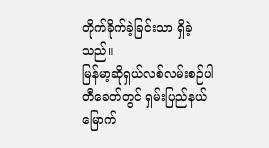တိုက်ခိုက်ခဲ့ခြင်းသာ ရှိခဲ့ သည်။
မြန်မာ့ဆိုရှယ်လစ်လမ်းစဉ်ပါတီခေတ်တွင် ရှမ်းပြည်နယ်မြောက်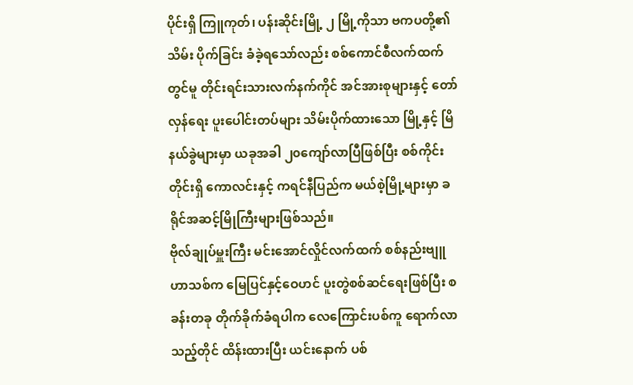ပိုင်းရှိ ကြူကုတ်၊ ပန်းဆိုင်းမြို့ ၂ မြို့ကိုသာ ဗကပတို့၏ သိမ်း ပိုက်ခြင်း ခံခဲ့ရသော်လည်း စစ်ကောင်စီလက်ထက်တွင်မူ တိုင်းရင်းသားလက်နက်ကိုင် အင်အားစုများနှင့် တော်လှန်ရေး ပူးပေါင်းတပ်များ သိမ်းပိုက်ထားသော မြို့နှင့် မြိနယ်ခွဲများမှာ ယခုအခါ ၂၀ကျော်လာပြီဖြစ်ပြီး စစ်ကိုင်းတိုင်းရှိ ကောလင်းနှင့် ကရင်နီပြည်က မယ်စဲ့မြို့များမှာ ခရိုင်အဆင့်မြိုကြီးများဖြစ်သည်။
ဗိုလ်ချုပ်မှူးကြီး မင်းအောင်လှိုင်လက်ထက် စစ်နည်းဗျူဟာသစ်က မြေပြင်နှင့်ဝေဟင် ပူးတွဲစစ်ဆင်ရေးဖြစ်ပြီး စခန်းတခု တိုက်ခိုက်ခံရပါက လေကြောင်းပစ်ကူ ရောက်လာသည့်တိုင် ထိန်းထားပြီး ယင်းနောက် ပစ်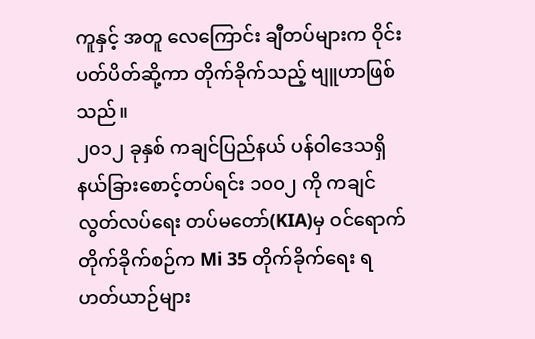ကူနှင့် အတူ လေကြောင်း ချီတပ်များက ဝိုင်းပတ်ပိတ်ဆို့ကာ တိုက်ခိုက်သည့် ဗျူဟာဖြစ်သည်။
၂၀၁၂ ခုနှစ် ကချင်ပြည်နယ် ပန်ဝါဒေသရှိ နယ်ခြားစောင့်တပ်ရင်း ၁၀၀၂ ကို ကချင်လွတ်လပ်ရေး တပ်မတော်(KIA)မှ ဝင်ရောက်တိုက်ခိုက်စဉ်က Mi 35 တိုက်ခိုက်ရေး ရဟတ်ယာဉ်များ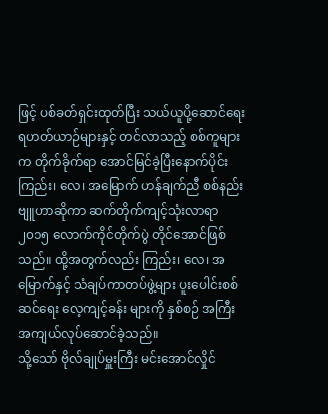ဖြင့် ပစ်ခတ်ရှင်းထုတ်ပြီး သယ်ယူပို့ဆောင်ရေး ရဟတ်ယာဉ်များနှင့် တင်လာသည့် စစ်ကူများက တိုက်ခိုက်ရာ အောင်မြင်ခဲ့ပြီးနောက်ပိုင်း ကြည်း၊ လေ၊ အမြောက် ဟန်ချက်ညီ စစ်နည်းဗျူဟာဆိုကာ ဆက်တိုက်ကျင့်သုံးလာရာ ၂၀၁၅ လောက်ကိုင်တိုက်ပွဲ တိုင်အောင်ဖြစ်သည်။ ထို့အတွက်လည်း ကြည်း၊ လေ၊ အမြောက်နှင့် သံချပ်ကာတပ်ဖွဲ့များ ပူးပေါင်းစစ်ဆင်ရေး လေ့ကျင့်ခန်း များကို နှစ်စဉ် အကြီးအကျယ်လုပ်ဆောင်ခဲ့သည်။
သို့သော် ဗိုလ်ချုပ်မှူးကြီး မင်းအောင်လှိုင်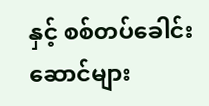နှင့် စစ်တပ်ခေါင်းဆောင်များ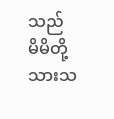သည် မိမိတို့ သားသ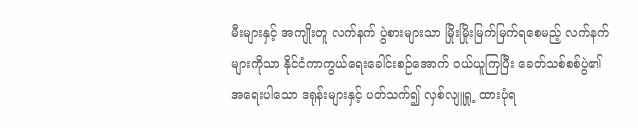မီးများနှင့် အကျိုးတူ လက်နက် ပွဲစားများသာ မြိုးမြိုးမြက်မြက်ရစေမည့် လက်နက်များကိုသာ နိုင်ငံကာကွယ်ရေးခေါင်းစဉ်အောက် ဝယ်ယူကြပြီး ခေတ်သစ်စစ်ပွဲ၏ အရေးပါသော ဒရုန်းများနှင့် ပတ်သက်၍ လှစ်လျူရှု့ ထားပုံရ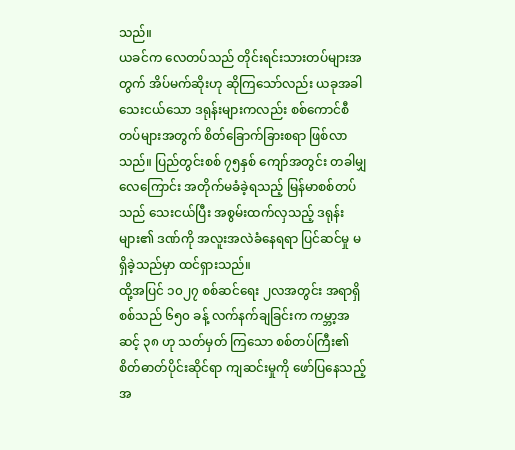သည်။
ယခင်က လေတပ်သည် တိုင်းရင်းသားတပ်များအတွက် အိပ်မက်ဆိုးဟု ဆိုကြသော်လည်း ယခုအခါ သေးငယ်သော ဒရုန်းများကလည်း စစ်ကောင်စီတပ်များအတွက် စိတ်ခြောက်ခြားစရာ ဖြစ်လာသည်။ ပြည်တွင်းစစ် ၇၅နှစ် ကျော်အတွင်း တခါမျှ လေကြောင်း အတိုက်မခံခဲ့ရသည့် မြန်မာစစ်တပ်သည် သေးငယ်ပြီး အစွမ်းထက်လှသည့် ဒရုန်းများ၏ ဒဏ်ကို အလူးအလဲခံနေရရာ ပြင်ဆင်မှု မရှိခဲ့သည်မှာ ထင်ရှားသည်။
ထို့အပြင် ၁၀၂၇ စစ်ဆင်ရေး ၂လအတွင်း အရာရှိစစ်သည် ၆၅၀ ခန့် လက်နက်ချခြင်းက ကမ္ဘာ့အဆင့် ၃၈ ဟု သတ်မှတ် ကြသော စစ်တပ်ကြီး၏ စိတ်ဓာတ်ပိုင်းဆိုင်ရာ ကျဆင်းမှုကို ဖော်ပြနေသည့် အ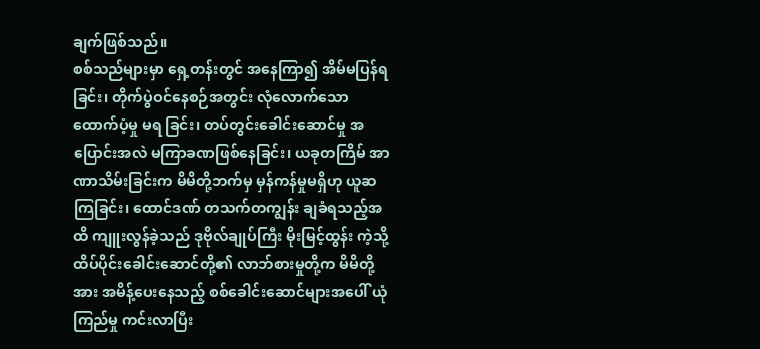ချက်ဖြစ်သည်။
စစ်သည်များမှာ ရှေ့တန်းတွင် အနေကြာ၍ အိမ်မပြန်ရခြင်း၊ တိုက်ပွဲဝင်နေစဉ်အတွင်း လုံလောက်သော ထောက်ပံ့မှု မရ ခြင်း၊ တပ်တွင်းခေါင်းဆောင်မှု အပြောင်းအလဲ မကြာခဏဖြစ်နေခြင်း၊ ယခုတကြိမ် အာဏာသိမ်းခြင်းက မိမိတို့ဘက်မှ မှန်ကန်မှုမရှိဟု ယူဆကြခြင်း၊ ထောင်ဒဏ် တသက်တကျွန်း ချခံရသည့်အထိ ကျူးလွန်ခဲ့သည် ဒုဗိုလ်ချုပ်ကြီး မိုးမြင့်ထွန်း ကဲ့သို့ ထိပ်ပိုင်းခေါင်းဆောင်တို့၏ လာဘ်စားမှုတို့က မိမိတို့အား အမိန့်ပေးနေသည့် စစ်ခေါင်းဆောင်များအပေါ် ယုံကြည်မှု ကင်းလာပြီး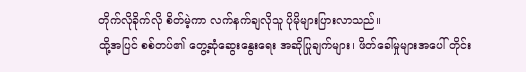တိုက်လိုခိုက်လို စိတ်မဲ့ကာ လက်နက်ချလိုသူ ပိုမိုများပြားလာသည်။
ထို့အပြင် စစ်တပ်၏ တွေ့ဆုံဆွေးနွေးရေး အဆိုပြုချက်များ၊ ဖိတ်ခေါ်မှုများအပေါ် တိုင်း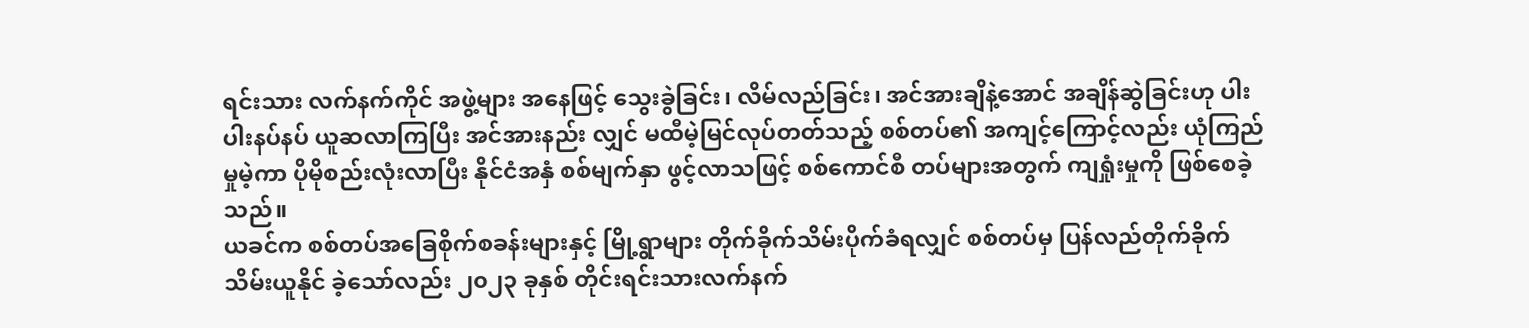ရင်းသား လက်နက်ကိုင် အဖွဲ့များ အနေဖြင့် သွေးခွဲခြင်း၊ လိမ်လည်ခြင်း၊ အင်အားချိနဲ့အောင် အချိန်ဆွဲခြင်းဟု ပါးပါးနပ်နပ် ယူဆလာကြပြီး အင်အားနည်း လျှင် မထီမဲ့မြင်လုပ်တတ်သည့် စစ်တပ်၏ အကျင့်ကြောင့်လည်း ယုံကြည်မှုမဲ့ကာ ပိုမိုစည်းလုံးလာပြီး နိုင်ငံအနှံ စစ်မျက်နှာ ဖွင့်လာသဖြင့် စစ်ကောင်စီ တပ်များအတွက် ကျရှုံးမှုကို ဖြစ်စေခဲ့သည်။
ယခင်က စစ်တပ်အခြေစိုက်စခန်းများနှင့် မြို့ရွာများ တိုက်ခိုက်သိမ်းပိုက်ခံရလျှင် စစ်တပ်မှ ပြန်လည်တိုက်ခိုက် သိမ်းယူနိုင် ခဲ့သော်လည်း ၂၀၂၃ ခုနှစ် တိုင်းရင်းသားလက်နက်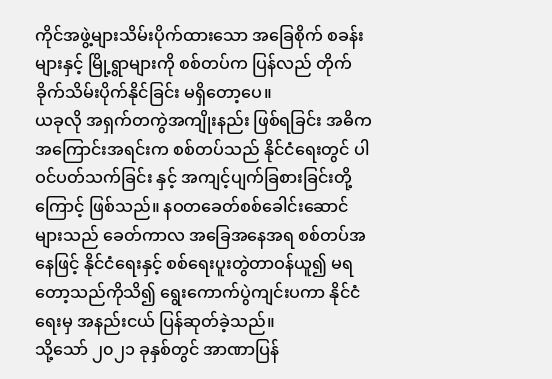ကိုင်အဖွဲ့များသိမ်းပိုက်ထားသော အခြေစိုက် စခန်းများနှင့် မြို့ရွာများကို စစ်တပ်က ပြန်လည် တိုက်ခိုက်သိမ်းပိုက်နိုင်ခြင်း မရှိတော့ပေ။
ယခုလို အရှက်တကွဲအကျိုးနည်း ဖြစ်ရခြင်း အဓိကအကြောင်းအရင်းက စစ်တပ်သည် နိုင်ငံရေးတွင် ပါဝင်ပတ်သက်ခြင်း နှင့် အကျင့်ပျက်ခြစားခြင်းတို့ကြောင့် ဖြစ်သည်။ နဝတခေတ်စစ်ခေါင်းဆောင်များသည် ခေတ်ကာလ အခြေအနေအရ စစ်တပ်အနေဖြင့် နိုင်ငံရေးနှင့် စစ်ရေးပူးတွဲတာဝန်ယူ၍ မရတော့သည်ကိုသိ၍ ရွေးကောက်ပွဲကျင်းပကာ နိုင်ငံရေးမှ အနည်းငယ် ပြန်ဆုတ်ခဲ့သည်။
သို့သော် ၂၀၂၁ ခုနှစ်တွင် အာဏာပြန်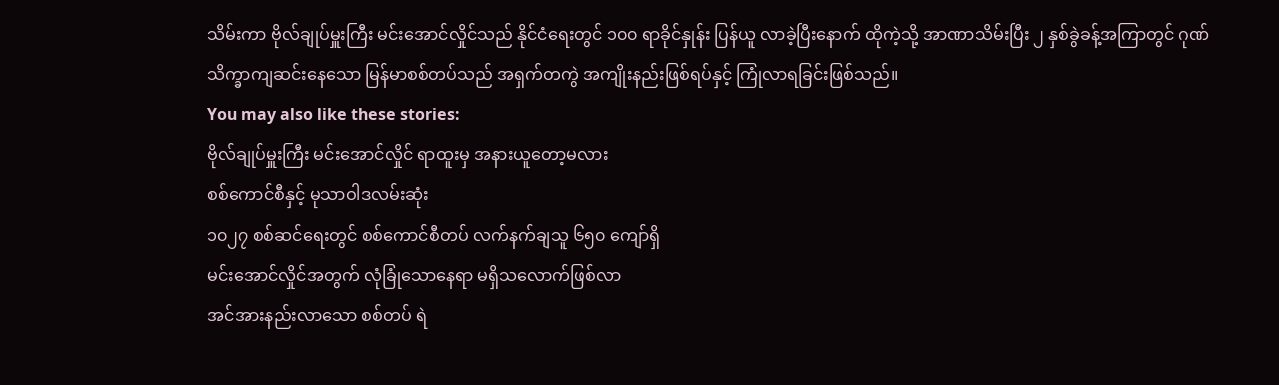သိမ်းကာ ဗိုလ်ချုပ်မှူးကြီး မင်းအောင်လှိုင်သည် နိုင်ငံရေးတွင် ၁၀၀ ရာခိုင်နှုန်း ပြန်ယူ လာခဲ့ပြီးနောက် ထိုကဲ့သို့ အာဏာသိမ်းပြီး ၂ နှစ်ခွဲခန့်အကြာတွင် ဂုဏ်သိက္ခာကျဆင်းနေသော မြန်မာစစ်တပ်သည် အရှက်တကွဲ အကျိုးနည်းဖြစ်ရပ်နှင့် ကြုံလာရခြင်းဖြစ်သည်။
You may also like these stories:
ဗိုလ်ချုပ်မှူးကြီး မင်းအောင်လှိုင် ရာထူးမှ အနားယူတော့မလား
စစ်ကောင်စီနှင့် မုသာဝါဒလမ်းဆုံး
၁၀၂၇ စစ်ဆင်ရေးတွင် စစ်ကောင်စီတပ် လက်နက်ချသူ ၆၅၀ ကျော်ရှိ
မင်းအောင်လှိုင်အတွက် လုံခြုံသောနေရာ မရှိသလောက်ဖြစ်လာ
အင်အားနည်းလာသော စစ်တပ် ရဲ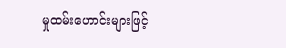မှုထမ်းဟောင်းများဖြင့်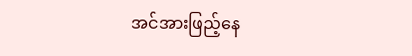အင်အားဖြည့်နေ